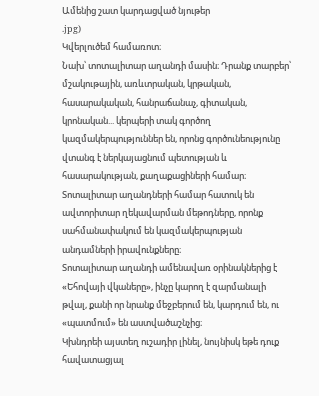Ամենից շատ կարդացված նյութեր
.jpg)
Կվերլուծեմ համառոտ։
Նախ՝ տոտալիտար աղանդի մասին։ Դրանք տարբեր՝ մշակութային, առևտրական, կրթական, հասարակական, հանրաճանաչ, գիտական, կրոնական... կերպերի տակ գործող կազմակերպություններ են, որոնց գործունեությունը վտանգ է ներկայացնում պետության և հասարակության, քաղաքացիների համար։ Տոտալիտար աղանդների համար հատուկ են ավտորիտար ղեկավարման մեթոդները, որոնք սահմանափակում են կազմակերպության անդամների իրավունքները։
Տոտալիտար աղանդի ամենավառ օրինակներից է «Եհովայի վկաները», ինչը կարող է զարմանալի թվալ, քանի որ նրանք մեջբերում են, կարդում են, ու «պատմում» են աստվածաշնչից։
Կխնդրեի այստեղ ուշադիր լինել, նույնիսկ եթե դուք հավատացյալ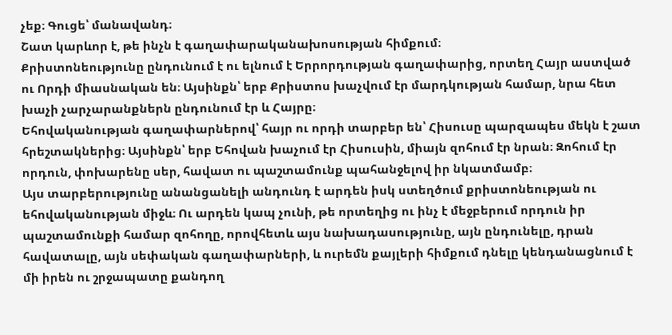չեք։ Գուցե՝ մանավանդ։
Շատ կարևոր է, թե ինչն է գաղափարականախոսության հիմքում։
Քրիստոնեությունը ընդունում է ու ելնում է Երրորդության գաղափարից, որտեղ Հայր աստված ու Որդի միասնական են։ Այսինքն՝ երբ Քրիստոս խաչվում էր մարդկության համար, նրա հետ խաչի չարչարանքներն ընդունում էր և Հայրը։
Եհովականության գաղափարներով՝ հայր ու որդի տարբեր են՝ Հիսուսը պարզապես մեկն է շատ հրեշտակներից։ Այսինքն՝ երբ Եհովան խաչում էր Հիսուսին, միայն զոհում էր նրան։ Զոհում էր որդուն, փոխարենը սեր, հավատ ու պաշտամունք պահանջելով իր նկատմամբ։
Այս տարբերությունը անանցանելի անդունդ է արդեն իսկ ստեղծում քրիստոնեության ու եհովականության միջև։ Ու արդեն կապ չունի, թե որտեղից ու ինչ է մեջբերում որդուն իր պաշտամունքի համար զոհողը, որովհետև այս նախադասությունը, այն ընդունելը, դրան հավատալը, այն սեփական գաղափարների, և ուրեմն քայլերի հիմքում դնելը կենդանացնում է մի իրեն ու շրջապատը քանդող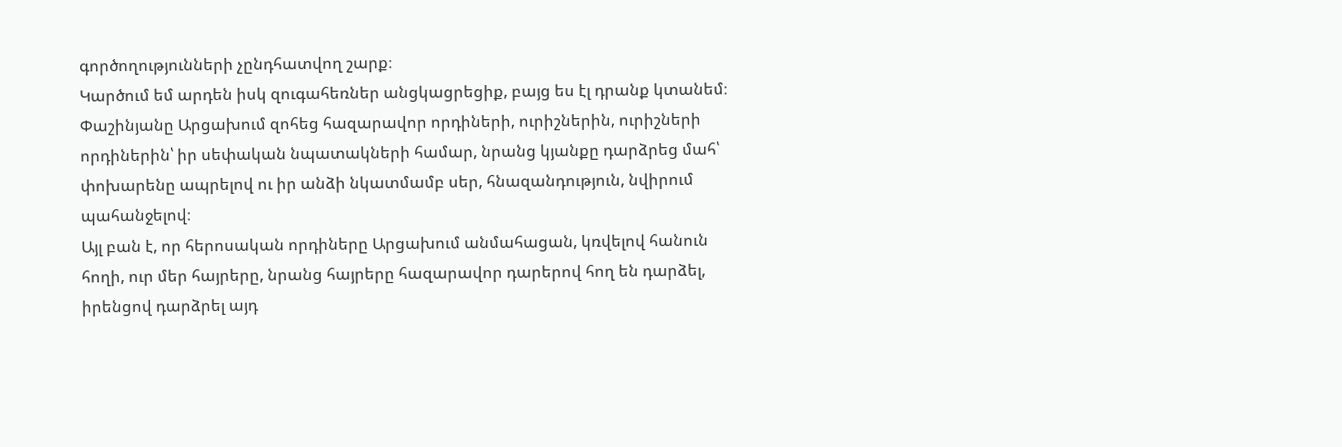գործողությունների չընդհատվող շարք։
Կարծում եմ արդեն իսկ զուգահեռներ անցկացրեցիք, բայց ես էլ դրանք կտանեմ։
Փաշինյանը Արցախում զոհեց հազարավոր որդիների, ուրիշներին, ուրիշների որդիներին՝ իր սեփական նպատակների համար, նրանց կյանքը դարձրեց մահ՝ փոխարենը ապրելով ու իր անձի նկատմամբ սեր, հնազանդություն, նվիրում պահանջելով։
Այլ բան է, որ հերոսական որդիները Արցախում անմահացան, կռվելով հանուն հողի, ուր մեր հայրերը, նրանց հայրերը հազարավոր դարերով հող են դարձել, իրենցով դարձրել այդ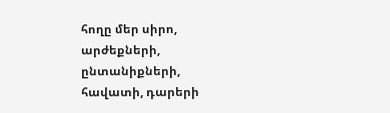հողը մեր սիրո, արժեքների, ընտանիքների, հավատի, դարերի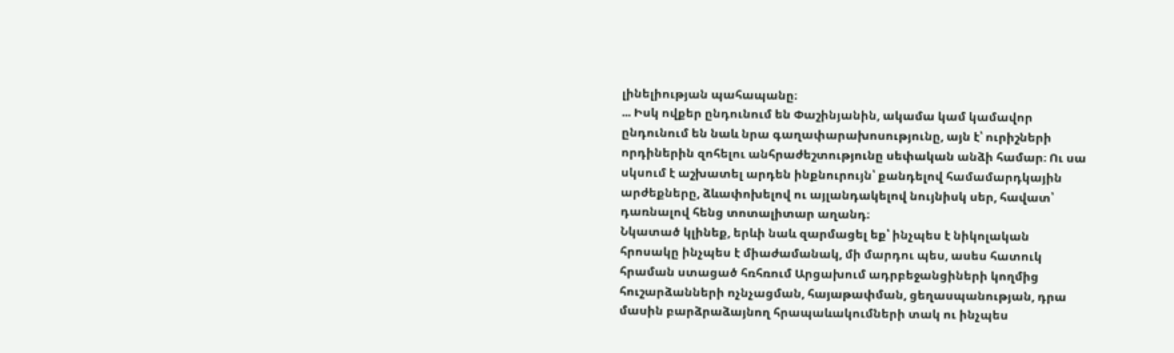լինելիության պահապանը։
... Իսկ ովքեր ընդունում են Փաշինյանին, ակամա կամ կամավոր ընդունում են նաև նրա գաղափարախոսությունը, այն է՝ ուրիշների որդիներին զոհելու անհրաժեշտությունը սեփական անձի համար։ Ու սա սկսում է աշխատել արդեն ինքնուրույն՝ քանդելով համամարդկային արժեքները, ձևափոխելով ու այլանդակելով նույնիսկ սեր, հավատ՝ դառնալով հենց տոտալիտար աղանդ։
Նկատած կլինեք, երևի նաև զարմացել եք՝ ինչպես է նիկոլական հրոսակը ինչպես է միաժամանակ, մի մարդու պես, ասես հատուկ հրաման ստացած հռհռում Արցախում ադրբեջանցիների կողմից հուշարձանների ոչնչացման, հայաթափման, ցեղասպանության, դրա մասին բարձրաձայնող հրապաևակումների տակ ու ինչպես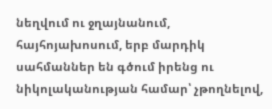նեղվում ու ջղայնանում, հայհոյախոսում, երբ մարդիկ սահմաններ են գծում իրենց ու նիկոլականության համար՝ չթողնելով,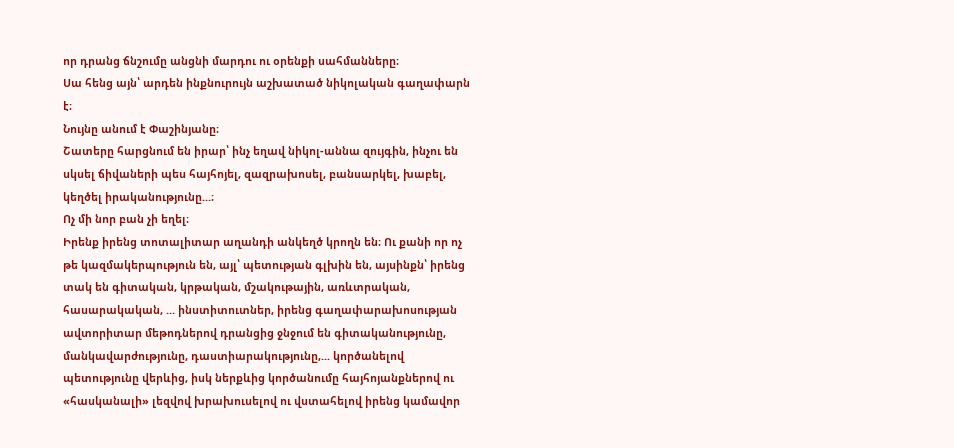որ դրանց ճնշումը անցնի մարդու ու օրենքի սահմանները։
Սա հենց այն՝ արդեն ինքնուրույն աշխատած նիկոլական գաղափարն է։
Նույնը անում է Փաշինյանը։
Շատերը հարցնում են իրար՝ ինչ եղավ նիկոլ-աննա զույգին, ինչու են սկսել ճիվաների պես հայհոյել, զազրախոսել, բանսարկել, խաբել, կեղծել իրականությունը...։
Ոչ մի նոր բան չի եղել։
Իրենք իրենց տոտալիտար աղանդի անկեղծ կրողն են։ Ու քանի որ ոչ թե կազմակերպություն են, այլ՝ պետության գլխին են, այսինքն՝ իրենց տակ են գիտական, կրթական, մշակութային, առևտրական, հասարակական, ... ինստիտուտներ, իրենց գաղափարախոսության ավտորիտար մեթոդներով դրանցից ջնջում են գիտականությունը, մանկավարժությունը, դաստիարակությունը,... կործանելով պետությունը վերևից, իսկ ներքևից կործանումը հայհոյանքներով ու «հասկանալի» լեզվով խրախուսելով ու վստահելով իրենց կամավոր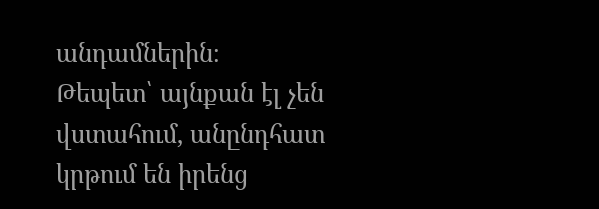անդամներին։
Թեպետ՝ այնքան էլ չեն վստահում, անընդհատ կրթում են իրենց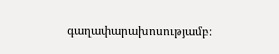գաղափարախոսությամբ։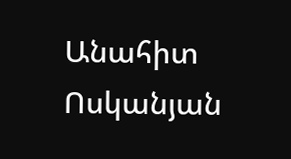Անահիտ Ոսկանյան